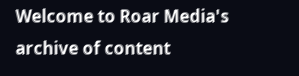Welcome to Roar Media's archive of content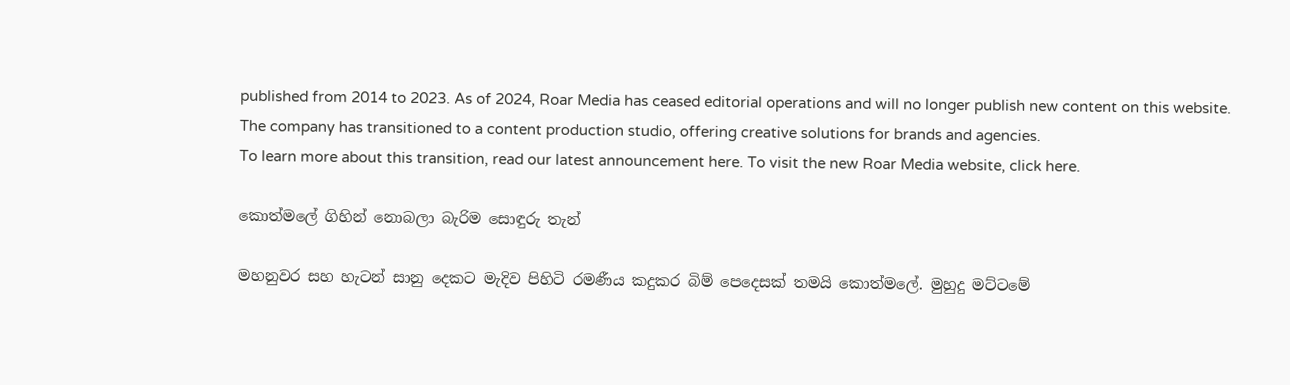published from 2014 to 2023. As of 2024, Roar Media has ceased editorial operations and will no longer publish new content on this website.
The company has transitioned to a content production studio, offering creative solutions for brands and agencies.
To learn more about this transition, read our latest announcement here. To visit the new Roar Media website, click here.

කොත්මලේ ගිහින් නොබලා බැරිම සොඳුරු තැන්

මහනුවර සහ හැටන් සානු දෙකට මැදිව පිහිටි රමණීය කදුකර බිම් පෙදෙසක් තමයි කොත්මලේ. මුහුදු මට්ටමේ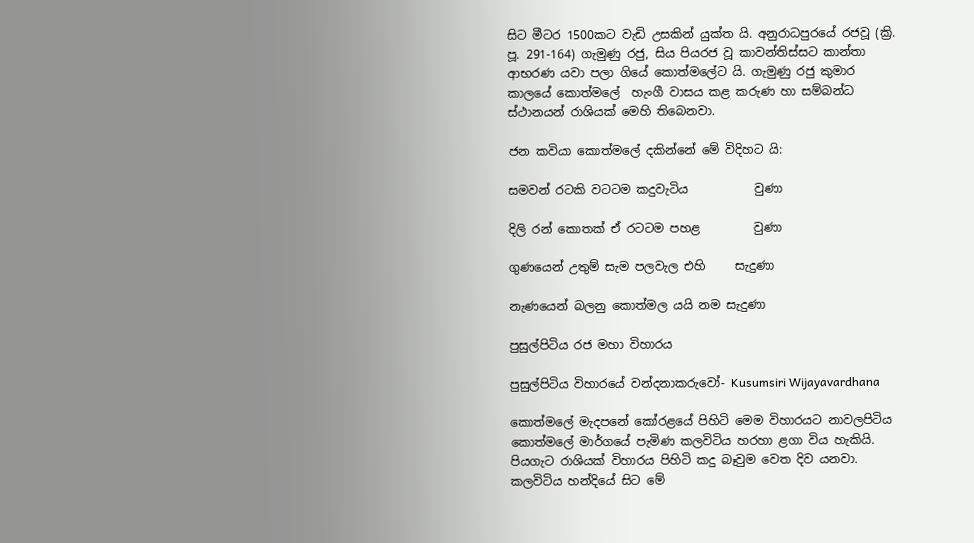සිට මීටර 1500කට වැඩි උසකින් යුක්ත යි. අනුරාධපුරයේ රජවූ (ක්‍රි. පූ. 291-164) ගැමුණු රජු, සිය පියරජ වූ කාවන්තිස්සට කාන්තා ආභරණ යවා පලා ගියේ කොත්මලේට යි. ගැමුණු රජු කුමාර කාලයේ කොත්මලේ  හැංගී වාසය කළ කරුණ හා සම්බන්ධ ස්ථානයන් රාශියක් මෙහි තිබෙනවා.

ජන කවියා කොත්මලේ දකින්නේ මේ විදිහට යි:

සමවන් රටකි වටටම කදුවැටිය           වුණා

දිලි රන් කොතක් ඒ රටටම පහළ         වුණා

ගුණයෙන් උතුම් සැම පලවැල එහි     සැදුණා

නැණයෙන් බලනු කොත්මල යයි නම සැදුණා

පුසුල්පිටිය රජ මහා විහාරය

පුසුල්පිටිය විහාරයේ වන්දනාකරුවෝ- Kusumsiri Wijayavardhana

කොත්මලේ මැදපනේ කෝරළයේ පිහිටි මෙම විහාරයට නාවලපිටිය කොත්මලේ මාර්ගයේ පැමිණ කලවිටිය හරහා ළගා විය හැකියි. පියගැට රාශියක් විහාරය පිහිටි කදු බෑවුම වෙත දිව යනවා.  කලවිටිය හන්දියේ සිට මේ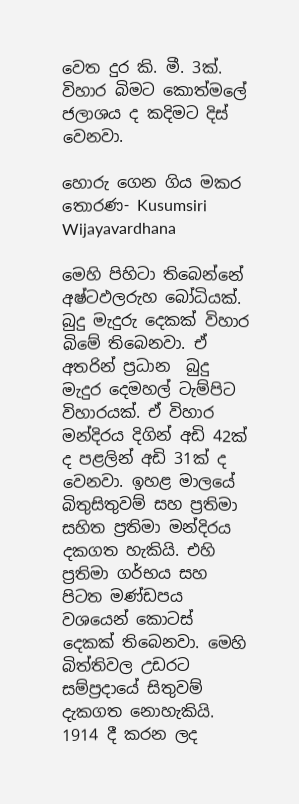වෙත දුර කි. මී. 3ක්. විහාර බිමට කොත්මලේ ජලාශය ද කදිමට දිස් වෙනවා.

හොරු ගෙන ගිය මකර තොරණ- Kusumsiri Wijayavardhana

මෙහි පිහිටා තිබෙන්නේ අෂ්ටඵලරුහ බෝධියක්. බුදු මැදුරු දෙකක් විහාර බිමේ තිබෙනවා. ඒ අතරින් ප්‍රධාන  බුදු මැදුර දෙමහල් ටැම්පිට විහාරයක්. ඒ විහාර මන්දිරය දිගින් අඩි 42ක් ද පළලින් අඩි 31ක් ද වෙනවා. ඉහළ මාලයේ බිතුසිතුවම් සහ ප්‍රතිමා සහිත ප්‍රතිමා මන්දිරය දකගත හැකියි. එහි ප්‍රතිමා ගර්භය සහ පිටත මණ්ඩපය වශයෙන් කොටස් දෙකක් තිබෙනවා. මෙහි බිත්තිවල උඩරට සම්ප්‍රදායේ සිතුවම් දැකගත නොහැකියි. 1914 දී කරන ලද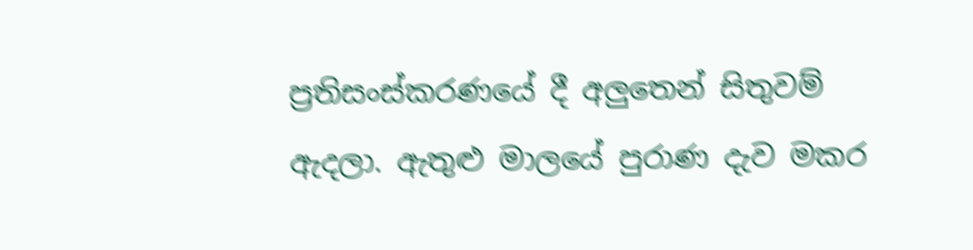ප්‍රතිසංස්කරණයේ දී අලුතෙන් සිතුවම් ඇදලා. ඇතුළු මාලයේ පුරාණ දැව මකර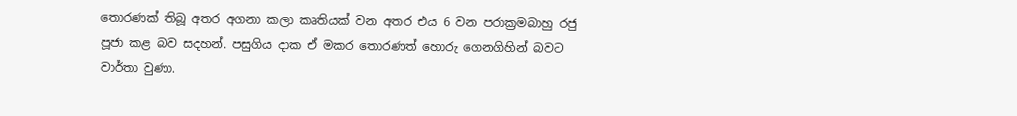තොරණක් තිබූ අතර අගනා කලා කෘතියක් වන අතර එය 6 වන පරාක්‍රමබාහු රජු පූජා කළ බව සදහන්. පසුගිය දාක ඒ මකර තොරණත් හොරු ගෙනගිහින් බවට වාර්තා වුණා.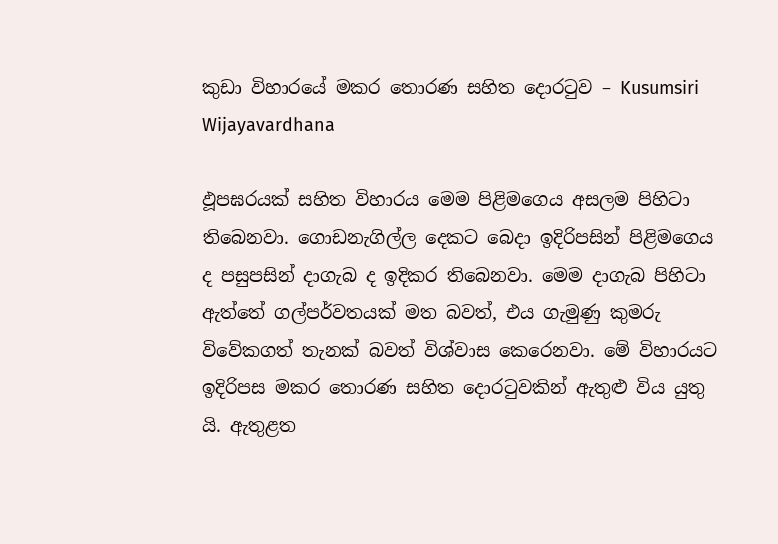කුඩා විහාරයේ මකර තොරණ සහිත දොරටුව – Kusumsiri Wijayavardhana

ඵූපඝරයක් සහිත විහාරය මෙම පිළිමගෙය අසලම පිහිටා තිබෙනවා. ගොඩනැගිල්ල දෙකට බෙදා ඉදිරිපසින් පිළිමගෙය ද පසුපසින් දාගැබ ද ඉදිකර තිබෙනවා. මෙම දාගැබ පිහිටා ඇත්තේ ගල්පර්වතයක් මත බවත්, එය ගැමුණු කුමරු විවේකගත් තැනක් බවත් විශ්වාස කෙරෙනවා. මේ විහාරයට ඉදිරිපස මකර තොරණ සහිත දොරටුවකින් ඇතුළු විය යුතු යි. ඇතුළත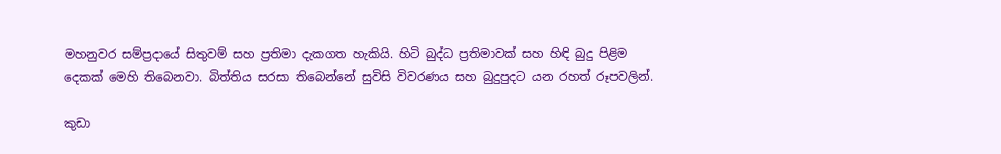මහනුවර සම්ප්‍රදායේ සිතුවම් සහ ප්‍රතිමා දැකගත හැකියි. හිටි බුද්ධ ප්‍රතිමාවක් සහ හිඳි බුදු පිළිම දෙකක් මෙහි තිබෙනවා. බිත්තිය සරසා තිබෙන්නේ සුවිසි විවරණය සහ බුදුපුදට යන රහත් රූපවලින්.

කුඩා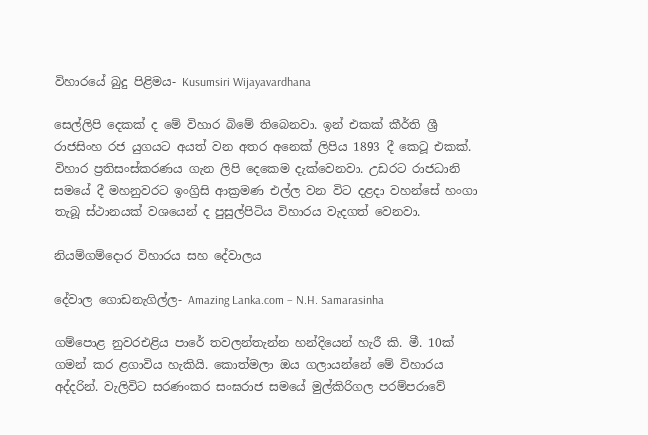විහාරයේ බුදු පිළිමය- Kusumsiri Wijayavardhana

සෙල්ලිපි දෙකක් ද මේ විහාර බිමේ තිබෙනවා. ඉන් එකක් කීර්ති ශ්‍රී රාජසිංහ රජ යුගයට අයත් වන අතර අනෙක් ලිපිය 1893 දී කෙටූ එකක්. විහාර ප්‍රතිසංස්කරණය ගැන ලිපි දෙකෙම දැක්වෙනවා. උඩරට රාජධානි සමයේ දී මහනුවරට ඉංග්‍රිසි ආක්‍රමණ එල්ල වන විට දළදා වහන්සේ හංගා තැබූ ස්ථානයක් වශයෙන් ද පුසුල්පිටිය විහාරය වැදගත් වෙනවා.

නියම්ගම්දොර විහාරය සහ දේවාලය

දේවාල ගොඩනැගිල්ල- Amazing Lanka.com – N.H. Samarasinha

ගම්පොළ නුවරඑළිය පාරේ තවලන්තැන්න හන්දියෙන් හැරී කි. මී. 10ක් ගමන් කර ළගාවිය හැකියි. කොත්මලා ඔය ගලායන්නේ මේ විහාරය අද්දරින්. වැලිවිට සරණංකර සංඝරාජ සමයේ මුල්කිරිගල පරම්පරාවේ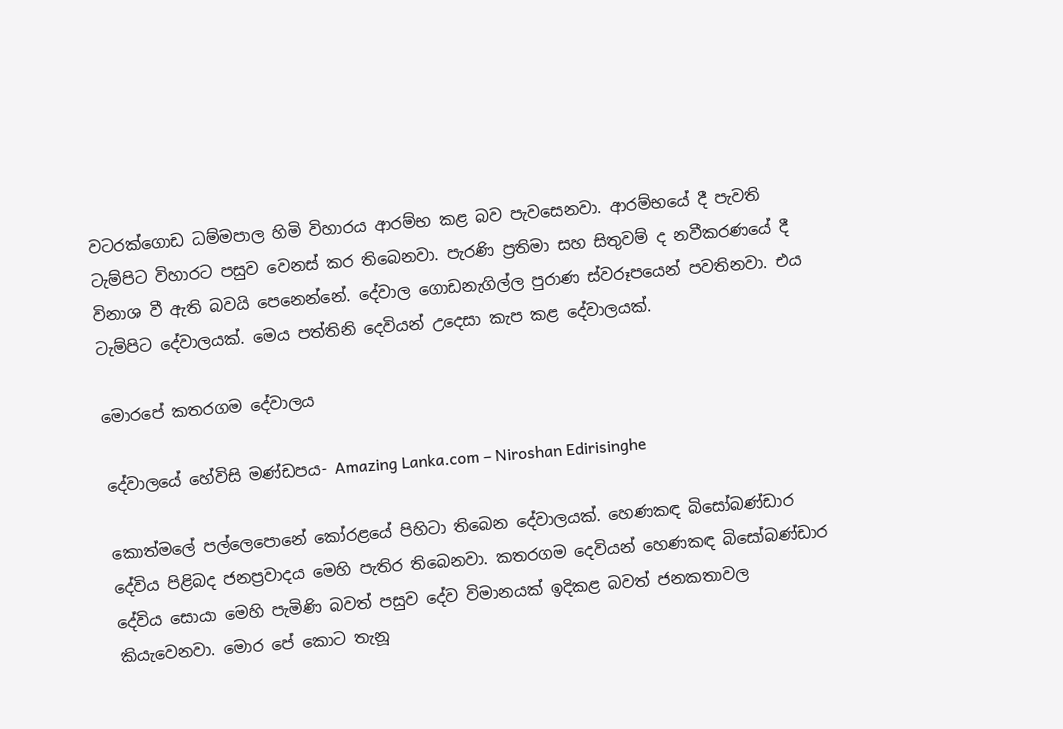වටරක්ගොඩ ධම්මපාල හිමි විහාරය ආරම්භ කළ බව පැවසෙනවා. ආරම්භයේ දී පැවති ටැම්පිට විහාරට පසුව වෙනස් කර තිබෙනවා. පැරණි ප්‍රතිමා සහ සිතුවම් ද නවීකරණයේ දී විනාශ වී ඇති බවයි පෙනෙන්නේ. දේවාල ගොඩනැගිල්ල පුරාණ ස්වරූපයෙන් පවතිනවා. එය ටැම්පිට දේවාලයක්. මෙය පත්තිනි දෙවියන් උදෙසා කැප කළ දේවාලයක්.

මොරපේ කතරගම දේවාලය

දේවාලයේ හේවිසි මණ්ඩපය- Amazing Lanka.com – Niroshan Edirisinghe

කොත්මලේ පල්ලෙපොනේ කෝරළයේ පිහිටා තිබෙන දේවාලයක්. හෙණකඳ බිසෝබණ්ඩාර දේවිය පිළිබද ජනප්‍රවාදය මෙහි පැතිර තිබෙනවා. කතරගම දෙවියන් හෙණකඳ බිසෝබණ්ඩාර දේවිය සොයා මෙහි පැමිණි බවත් පසුව දේව විමානයක් ඉදිකළ බවත් ජනකතාවල කියැවෙනවා. මොර පේ කොට තැනූ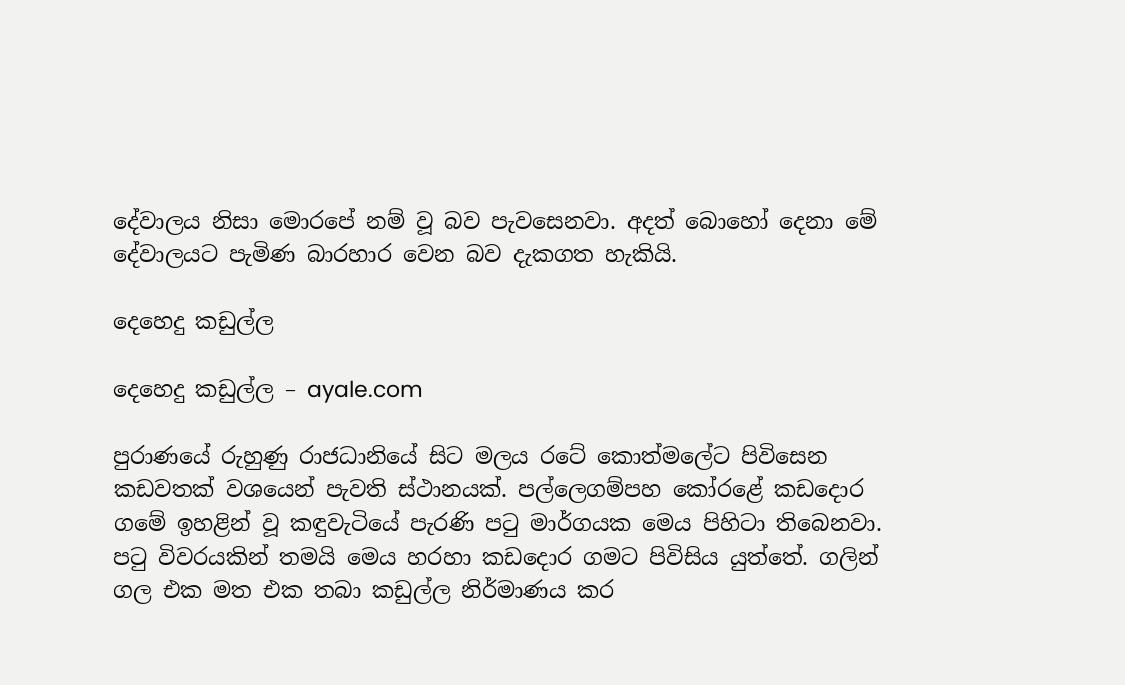දේවාලය නිසා මොරපේ නම් වූ බව පැවසෙනවා. අදත් බොහෝ දෙනා මේ දේවාලයට පැමිණ බාරහාර වෙන බව දැකගත හැකියි.

දෙහෙදු කඩුල්ල‍

දෙහෙදු කඩුල්ල – ayale.com

පුරාණයේ රුහුණු රාජධානියේ සිට මලය රටේ කොත්මලේට පිවිසෙන කඩවතක් වශයෙන් පැවති ස්ථානයක්. පල්ලෙගම්පහ කෝරළේ කඩදොර ගමේ ඉහළින් වූ කඳුවැටියේ පැරණි පටු මාර්ගයක මෙය පිහිටා තිබෙනවා. පටු විවරයකින් තමයි මෙය හරහා කඩදොර ගමට පිවිසිය යුත්තේ. ගලින් ගල එක මත එක තබා කඩුල්ල නිර්මාණය කර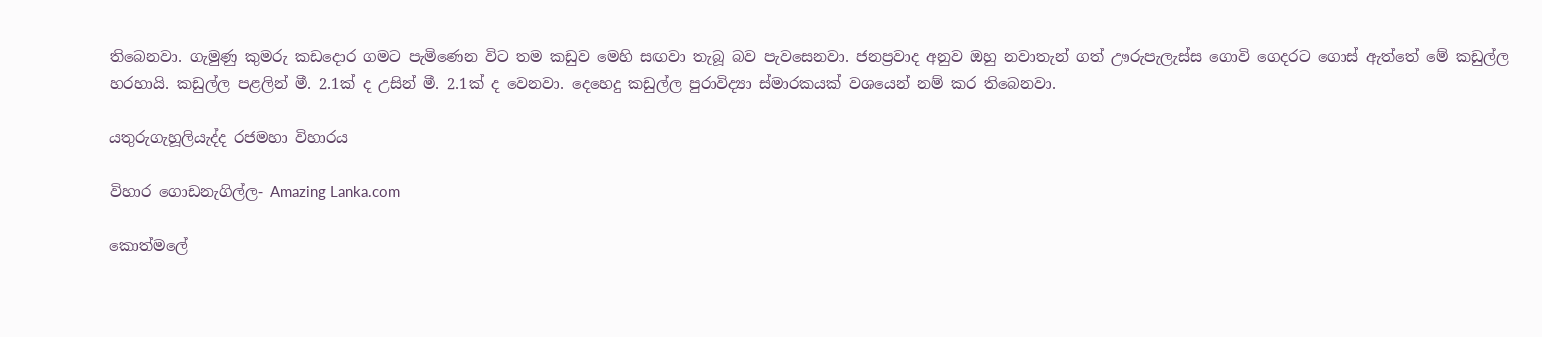තිබෙනවා. ගැමුණු කුමරු කඩදොර ගමට පැමිණෙන විට තම කඩුව මෙහි සඟවා තැබූ බව පැවසෙනවා. ජනප්‍රවාද අනුව ඔහු නවාතැන් ගත් ඌරුපැලැස්ස ගොවි ගෙදරට ගොස් ඇත්තේ මේ කඩුල්ල හරහායි. කඩුල්ල පළලින් මී. 2.1ක් ද උසින් මී. 2.1ක් ද වෙනවා. දෙහෙදු කඩුල්ල පුරාවිද්‍යා ස්මාරකයක් වශයෙන් නම් කර තිබෙනවා.

යතුරුගැහූලියැද්ද රජමහා විහාරය

විහාර ගොඩනැගිල්ල- Amazing Lanka.com

කොත්මලේ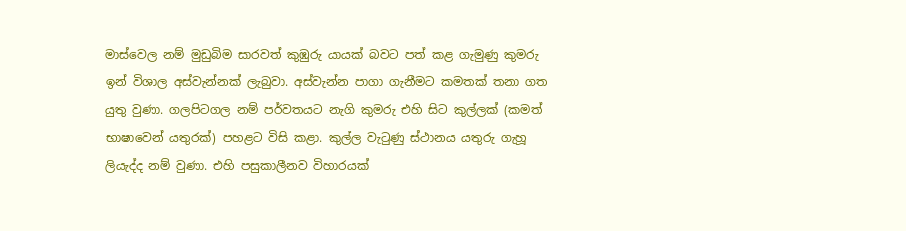මාස්වෙල නම් මුඩුබිම සාරවත් කුඹුරු යායක් බවට පත් කළ ගැමුණු කුමරු ඉන් විශාල අස්වැන්නක් ලැබුවා. අස්වැන්න පාගා ගැනීමට කමතක් තනා ගත යුතු වුණා. ගලපිටගල නම් පර්වතයට නැගි කුමරු එහි සිට කුල්ලක් (කමත් භාෂාවෙන් යතුරක්) පහළට විසි කළා. කුල්ල වැටුණු ස්ථානය යතුරු ගැහූ ලියැද්ද නම් වුණා. එහි පසුකාලීනව විහාරයක්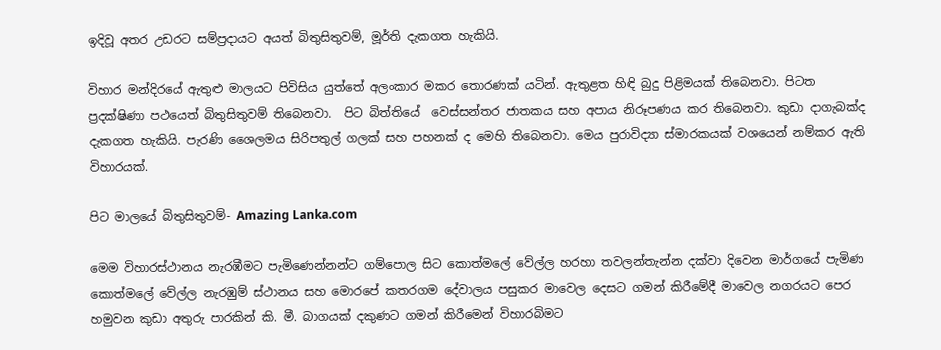ඉදිවූ අතර උඩරට සම්ප්‍රදායට අයත් බිතුසිතුවම්, මූර්ති දැකගත හැකියි.

විහාර මන්දිරයේ ඇතුළු මාලයට පිවිසිය යුත්තේ අලංකාර මකර තොරණක් යටින්. ඇතුළත හිඳි බුදු පිළිමයක් තිබෙනවා. පිටත ප්‍රදක්ෂිණා පථයෙත් බිතුසිතුවම් තිබෙනවා.  පිට බිත්තියේ  වෙස්සන්තර ජාතකය සහ අපාය නිරූපණය කර තිබෙනවා. කුඩා දාගැබක්ද දැකගත හැකියි. පැරණි ශෛලමය සිරිපතුල් ගලක් සහ පහනක් ද මෙහි තිබෙනවා. මෙය පුරාවිද්‍යා ස්මාරකයක් වශයෙන් නම්කර ඇති විහාරයක්.

පිට මාලයේ බිතුසිතුවම්- Amazing Lanka.com

මෙම විහාරස්ථානය නැරඹීමට පැමිණෙන්නන්ට ගම්පොල සිට කොත්මලේ වේල්ල හරහා තවලන්තැන්න දක්වා දිවෙන මාර්ගයේ පැමිණ කොත්මලේ වේල්ල නැරඹුම් ස්ථානය සහ මොරපේ කතරගම දේවාලය පසුකර මාවෙල දෙසට ගමන් කිරීමේදී මාවෙල නගරයට පෙර හමුවන කුඩා අතුරු පාරකින් කි. මී. බාගයක් දකුණට ගමන් කිරීමෙන් විහාරබිමට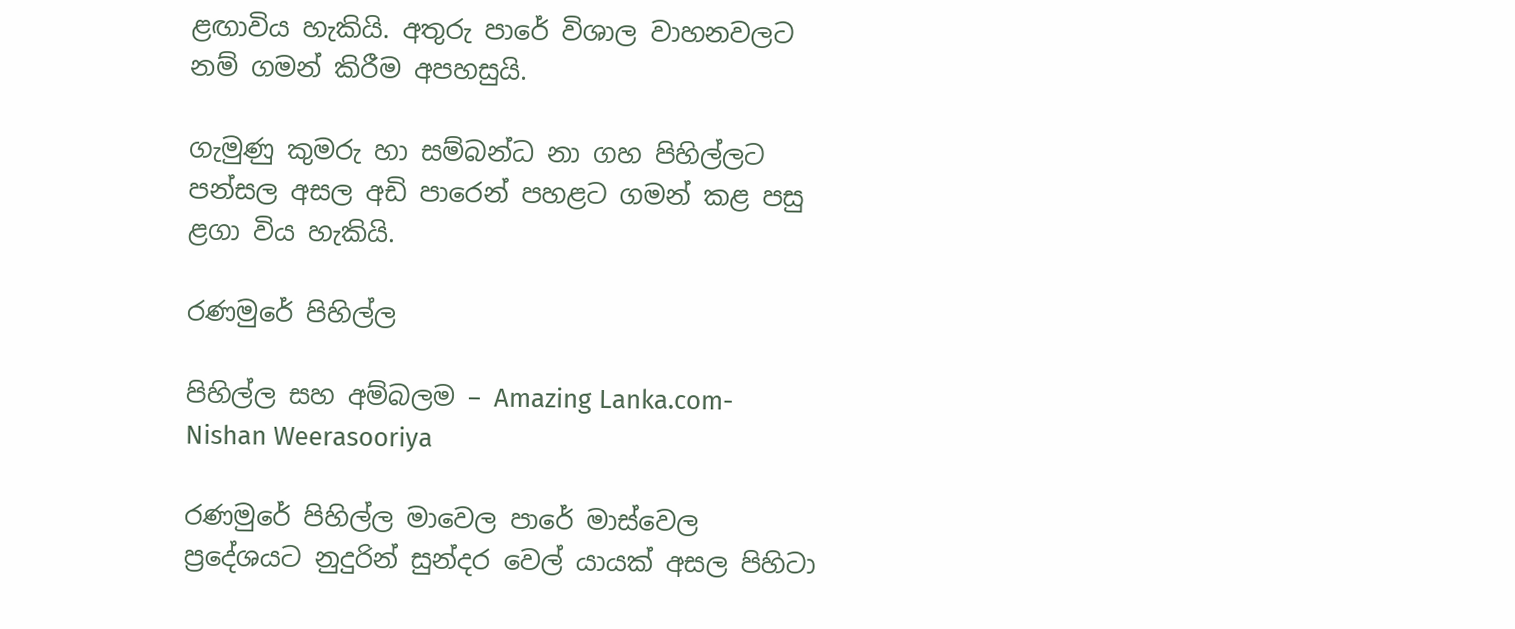ළඟාවිය හැකියි. අතුරු පාරේ විශාල වාහනවලට නම් ගමන් කිරීම අපහසුයි.

ගැමුණු කුමරු හා සම්බන්ධ නා ගහ පිහිල්ලට පන්සල අසල අඩි පාරෙන් පහළට ගමන් කළ පසු ළගා විය හැකියි.

රණමුරේ පිහිල්ල

පිහිල්ල සහ අම්බලම – Amazing Lanka.com- Nishan Weerasooriya

රණමුරේ පිහිල්ල මාවෙල පාරේ මාස්වෙල ප්‍රදේශයට නුදුරින් සුන්දර වෙල්‍ යායක් අසල පිහිටා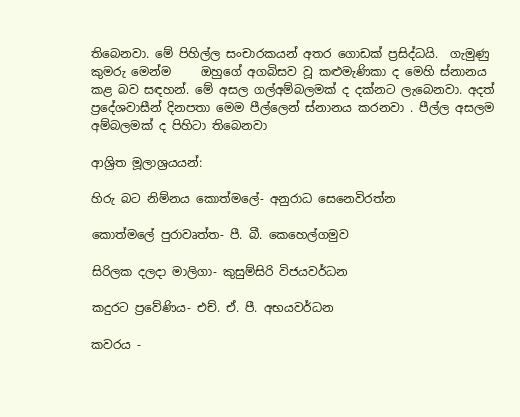තිබෙනවා. මේ පිහිල්ල සංචාරකයන් අතර ගොඩක් ප්‍රසිද්ධයි.  ගැමුණු කුමරු මෙන්ම     ඔහුගේ අගබිසව වූ කළුමැණිකා ද මෙහි ස්නානය කළ බව සඳහන්. මේ අසල ගල්අම්බලමක් ද දක්නට ලැබෙනවා. අදත් ප්‍රදේශවාසීන් දිනපතා මෙම පීල්ලෙන් ස්නානය කරනවා . පීල්ල අසලම අම්බලමක් ද පිහිටා තිබෙනවා

ආශ්‍රිත මූලාශ්‍රයයන්:

හිරු බට නිම්නය කොත්මලේ- අනුරාධ සෙනෙවිරත්න

කොත්මලේ පුරාවෘත්ත- පී. බී. කෙහෙල්ගමුව‍

සිරිලක දලදා මාලිගා- කුසුම්සිරි විජයවර්ධන

කදුරට ප්‍රවේණිය- එච්. ඒ. පී. අභයවර්ධන

කවරය -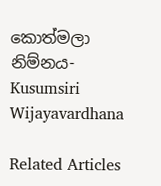කොත්මලා නිම්නය- Kusumsiri Wijayavardhana

Related Articles